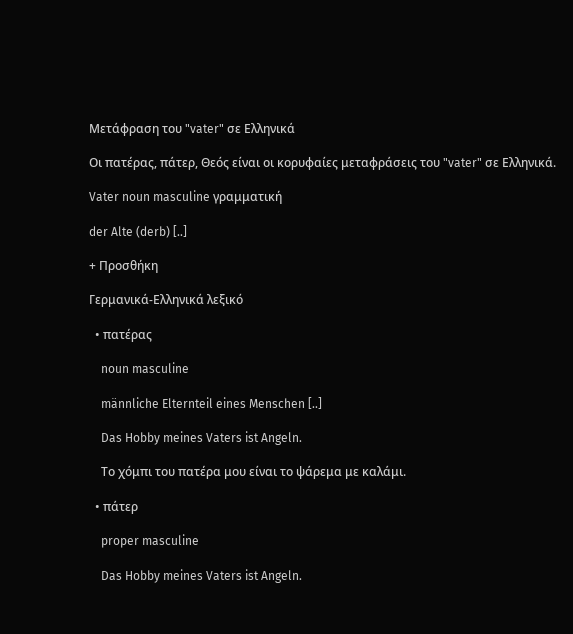Μετάφραση του "vater" σε Ελληνικά

Οι πατέρας, πάτερ, Θεός είναι οι κορυφαίες μεταφράσεις του "vater" σε Ελληνικά.

Vater noun masculine γραμματική

der Alte (derb) [..]

+ Προσθήκη

Γερμανικά-Ελληνικά λεξικό

  • πατέρας

    noun masculine

    männliche Elternteil eines Menschen [..]

    Das Hobby meines Vaters ist Angeln.

    Το χόμπι του πατέρα μου είναι το ψάρεμα με καλάμι.

  • πάτερ

    proper masculine

    Das Hobby meines Vaters ist Angeln.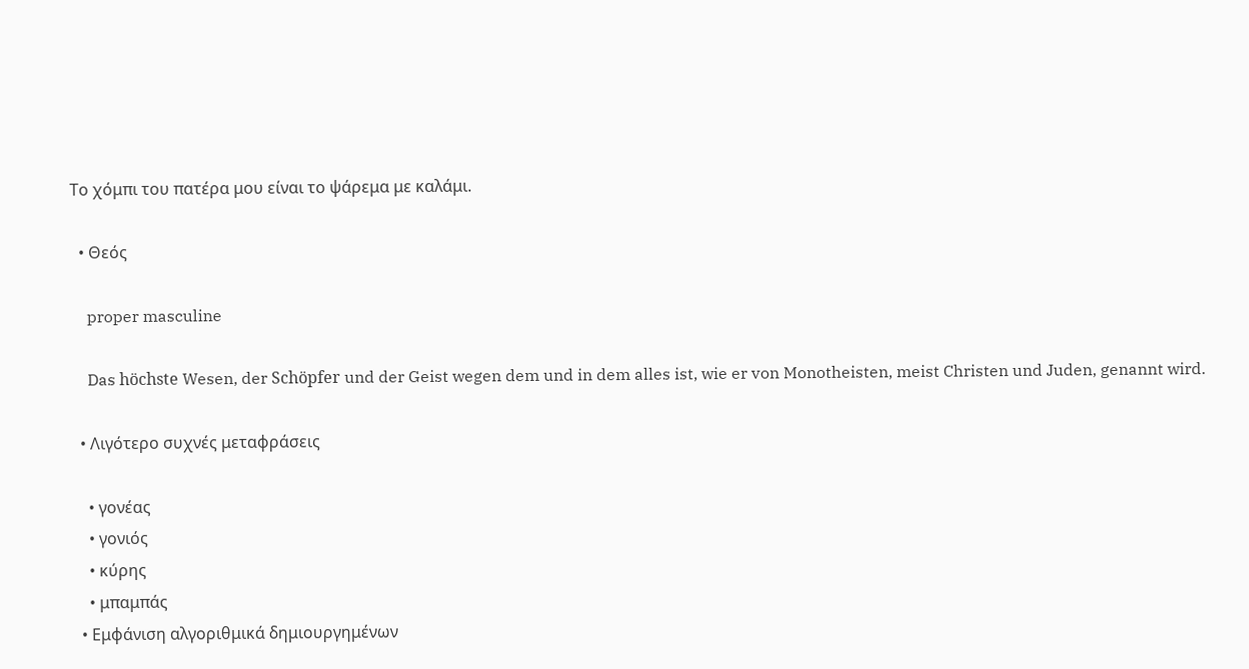Το χόμπι του πατέρα μου είναι το ψάρεμα με καλάμι.

  • Θεός

    proper masculine

    Das höchste Wesen, der Schöpfer und der Geist wegen dem und in dem alles ist, wie er von Monotheisten, meist Christen und Juden, genannt wird.

  • Λιγότερο συχνές μεταφράσεις

    • γονέας
    • γονιός
    • κύρης
    • μπαμπάς
  • Εμφάνιση αλγοριθμικά δημιουργημένων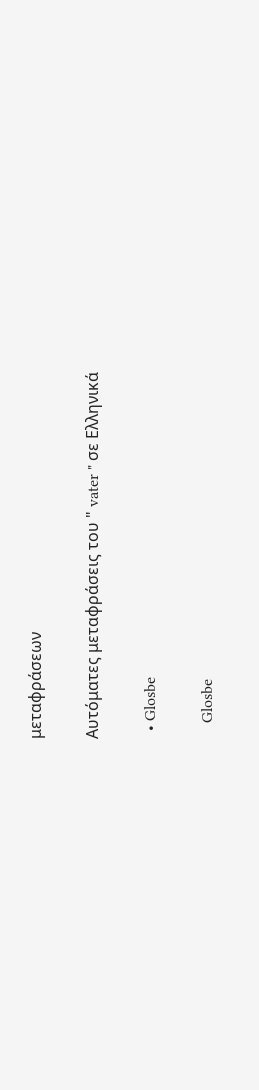μεταφράσεων

Αυτόματες μεταφράσεις του " vater " σε Ελληνικά

  • Glosbe

    Glosbe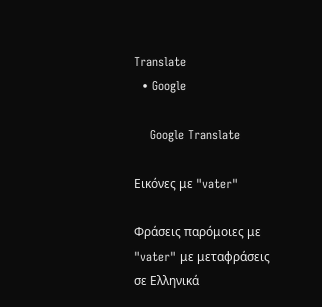Translate
  • Google

    Google Translate

Εικόνες με "vater"

Φράσεις παρόμοιες με "vater" με μεταφράσεις σε Ελληνικά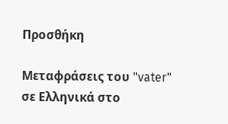Προσθήκη

Μεταφράσεις του "vater" σε Ελληνικά στο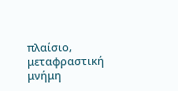πλαίσιο, μεταφραστική μνήμη